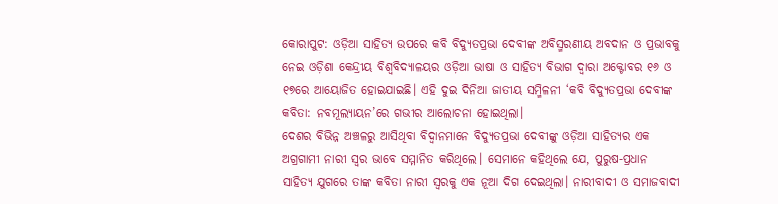କୋରାପୁଟ: ଓଡ଼ିଆ ସାହିତ୍ୟ ଉପରେ କବି ବିଦ୍ୟୁତପ୍ରଭା ଦେବୀଙ୍କ ଅବିସ୍ମରଣୀୟ ଅବଦାନ ଓ ପ୍ରଭାବକୁ ନେଇ ଓଡ଼ିଶା କେନ୍ଦ୍ରୀୟ ବିଶ୍ୱବିଦ୍ୟାଳୟର ଓଡ଼ିଆ ଭାଷା ଓ ସାହିତ୍ୟ ବିଭାଗ ଦ୍ୱାରା ଅକ୍ଟୋବର ୧୬ ଓ ୧୭ରେ ଆୟୋଜିତ ହୋଇଯାଇଛି। ଏହି ଦୁଇ ଦିନିଆ ଜାତୀୟ ସମ୍ମିଳନୀ ‘କବି ବିଦ୍ୟୁତପ୍ରଭା ଦେବୀଙ୍କ କବିତା: ନବମୂଲ୍ୟାୟନ’ରେ ଗଭୀର ଆଲୋଚନା ହୋଇଥିଲା।
ଦେଶର ବିଭିନ୍ନ ଅଞ୍ଚଳରୁ ଆସିଥିବା ବିଦ୍ୱାନମାନେ ବିଦ୍ୟୁତପ୍ରଭା ଦେବୀଙ୍କୁ ଓଡ଼ିଆ ସାହିତ୍ୟର ଏକ ଅଗ୍ରଗାମୀ ନାରୀ ସ୍ୱର ଭାବେ ସମ୍ମାନିତ କରିଥିଲେ। ସେମାନେ କହିଥିଲେ ଯେ, ପୁରୁଷ-ପ୍ରଧାନ ସାହିତ୍ୟ ଯୁଗରେ ତାଙ୍କ କବିତା ନାରୀ ସ୍ୱରକୁ ଏକ ନୂଆ ଦିଗ ଦେଇଥିଲା। ନାରୀବାଦୀ ଓ ସମାଜବାଦୀ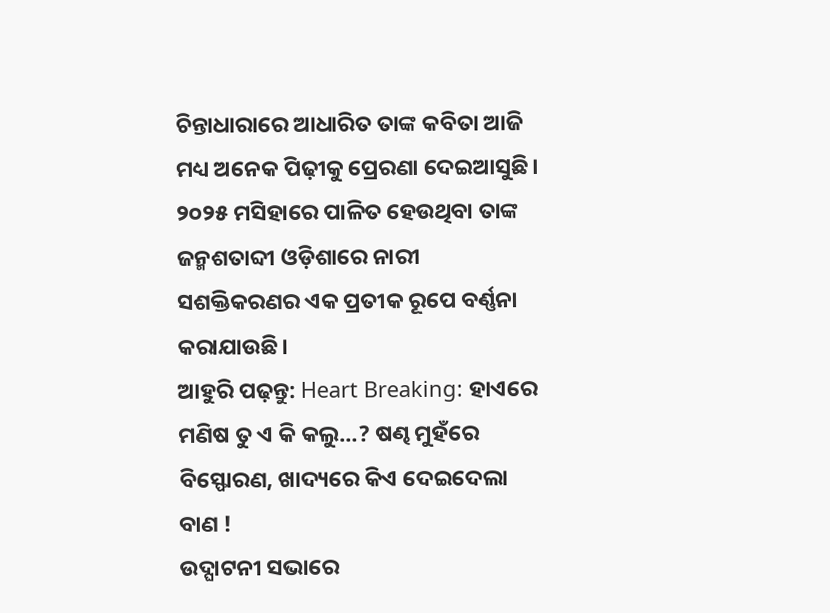ଚିନ୍ତାଧାରାରେ ଆଧାରିତ ତାଙ୍କ କବିତା ଆଜି ମଧ୍ୟ ଅନେକ ପିଢ଼ୀକୁ ପ୍ରେରଣା ଦେଇଆସୁଛି। ୨୦୨୫ ମସିହାରେ ପାଳିତ ହେଉଥିବା ତାଙ୍କ ଜନ୍ମଶତାବ୍ଦୀ ଓଡ଼ିଶାରେ ନାରୀ ସଶକ୍ତିକରଣର ଏକ ପ୍ରତୀକ ରୂପେ ବର୍ଣ୍ଣନା କରାଯାଉଛି।
ଆହୁରି ପଢ଼ନ୍ତୁ: Heart Breaking: ହାଏରେ ମଣିଷ ତୁ ଏ କି କଲୁ…? ଷଣ୍ଢ ମୁହଁରେ ବିସ୍ଫୋରଣ, ଖାଦ୍ୟରେ କିଏ ଦେଇଦେଲା ବାଣ !
ଉଦ୍ଘାଟନୀ ସଭାରେ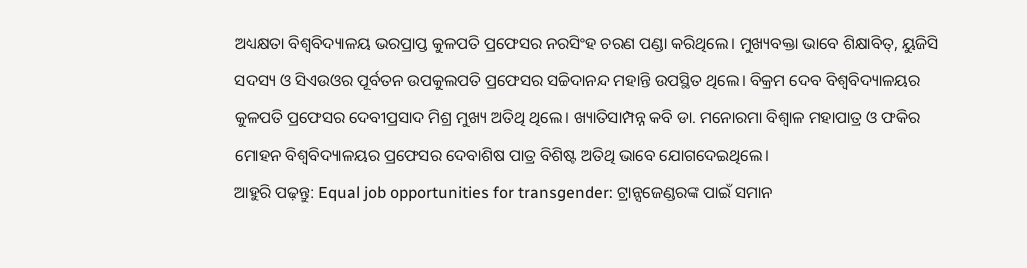ଅଧ୍ୟକ୍ଷତା ବିଶ୍ବବିଦ୍ୟାଳୟ ଭରପ୍ରାପ୍ତ କୁଳପତି ପ୍ରଫେସର ନରସିଂହ ଚରଣ ପଣ୍ଡା କରିଥିଲେ। ମୁଖ୍ୟବକ୍ତା ଭାବେ ଶିକ୍ଷାବିତ୍, ୟୁଜିସି ସଦସ୍ୟ ଓ ସିଏଉଓର ପୂର୍ବତନ ଉପକୁଲପତି ପ୍ରଫେସର ସଚ୍ଚିଦାନନ୍ଦ ମହାନ୍ତି ଉପସ୍ଥିତ ଥିଲେ। ବିକ୍ରମ ଦେବ ବିଶ୍ୱବିଦ୍ୟାଳୟର କୁଳପତି ପ୍ରଫେସର ଦେବୀପ୍ରସାଦ ମିଶ୍ର ମୁଖ୍ୟ ଅତିଥି ଥିଲେ। ଖ୍ୟାତିସାମ୍ପନ୍ନ କବି ଡା. ମନୋରମା ବିଶ୍ଵାଳ ମହାପାତ୍ର ଓ ଫକିର ମୋହନ ବିଶ୍ୱବିଦ୍ୟାଳୟର ପ୍ରଫେସର ଦେବାଶିଷ ପାତ୍ର ବିଶିଷ୍ଟ ଅତିଥି ଭାବେ ଯୋଗଦେଇଥିଲେ।
ଆହୁରି ପଢ଼ନ୍ତୁ: Equal job opportunities for transgender: ଟ୍ରାନ୍ସଜେଣ୍ଡରଙ୍କ ପାଇଁ ସମାନ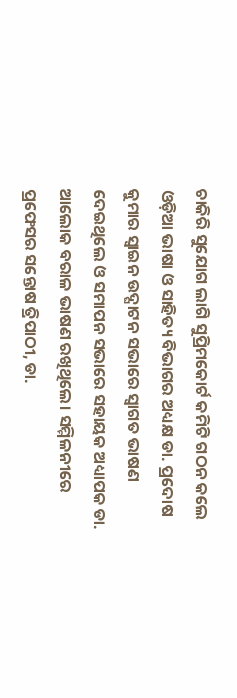ଚାକିରି ସୁଯୋଗ ଲାଗି ସୁପ୍ରିମକୋର୍ଟ କମିଟି ଗଠନ କଲେ
ଓଡ଼ିଆ ଭାଷା ଓ ସାହିତ୍ୟ ବିଭାଗର ଅଧ୍ୟକ୍ଷ ଡା. ପ୍ରଦୋଷ କୁମାର ସ୍ୱାଇନ ଉଦ୍ଘାଟନ ସଭାରେ ସ୍ୱାଗତ ଭାଷଣ ଦେଇଥିଲେ ଓ ସମାପନ ସଭାରେ ସହାୟକ ଅଧ୍ୟାପକ ଡା. ଆଲୋକ ବରାଳ ଭାଷଣ ରଖିଥିଲେ। ସମ୍ମିଳନୀରେ ପ୍ରଫେସର ସନ୍ତୋଷ ତ୍ରିପାଠୀ, ଡା.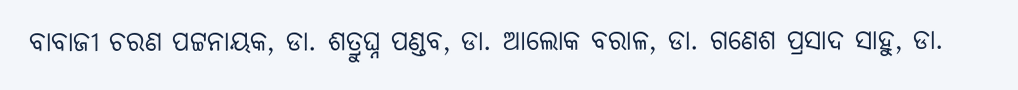ବାବାଜୀ ଚରଣ ପଟ୍ଟନାୟକ, ଡା. ଶତ୍ରୁଘ୍ନ ପଣ୍ଡବ, ଡା. ଆଲୋକ ବରାଳ, ଡା. ଗଣେଶ ପ୍ରସାଦ ସାହୁ, ଡା.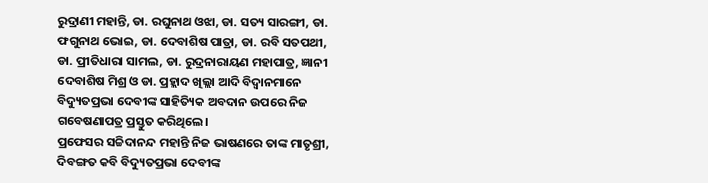ରୁଦ୍ରାଣୀ ମହାନ୍ତି, ଡା. ରଘୁନାଥ ଓଝା, ଡା. ସତ୍ୟ ସାରଙ୍ଗୀ, ଡା. ଫଗୁନାଥ ଭୋଇ, ଡା. ଦେବାଶିଷ ପାତ୍ରା, ଡା. ରବି ସତପଥୀ, ଡା. ପ୍ରୀତିଧାରା ସାମଲ, ଡା. ରୁଦ୍ରନାରାୟଣ ମହାପାତ୍ର, ଜ୍ଞାନୀ ଦେବାଶିଷ ମିଶ୍ର ଓ ଡା. ପ୍ରହ୍ଲାଦ ଖିଲ୍ଲା ଆଦି ବିଦ୍ୱାନମାନେ ବିଦ୍ୟୁତପ୍ରଭା ଦେବୀଙ୍କ ସାହିତ୍ୟିକ ଅବଦାନ ଉପରେ ନିଜ ଗବେଷଣାପତ୍ର ପ୍ରସ୍ତୁତ କରିଥିଲେ।
ପ୍ରଫେସର ସଚ୍ଚିଦାନନ୍ଦ ମହାନ୍ତି ନିଜ ଭାଷଣରେ ତାଙ୍କ ମାତୃଶ୍ରୀ, ଦିବଙ୍ଗତ କବି ବିଦ୍ୟୁତପ୍ରଭା ଦେବୀଙ୍କ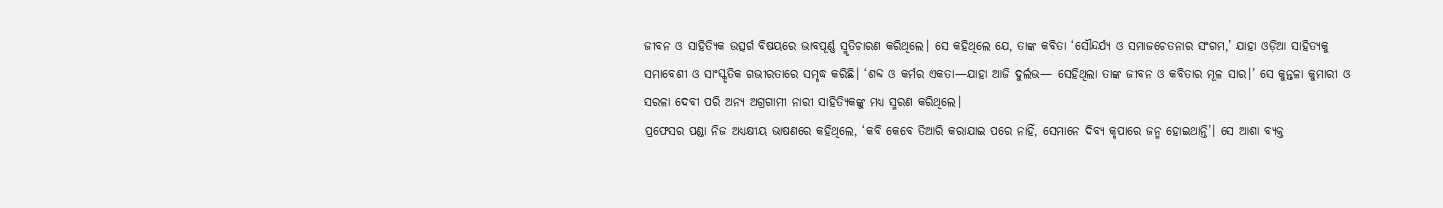ଜୀବନ ଓ ସାହିତ୍ୟିକ ଉତ୍ସର୍ଗ ବିଷୟରେ ଭାବପୂର୍ଣ୍ଣ ସ୍ମୃତିଚାରଣ କରିଥିଲେ। ସେ କହିଥିଲେ ଯେ, ତାଙ୍କ କବିତା ‘ସୌନ୍ଦର୍ଯ୍ୟ ଓ ସମାଜଚେତନାର ସଂଗମ,’ ଯାହା ଓଡ଼ିଆ ସାହିତ୍ୟକୁ ସମାବେଶୀ ଓ ସାଂସ୍କୃତିକ ଗଭୀରତାରେ ସମୃଦ୍ଧ କରିଛି। ‘ଶବ୍ଦ ଓ କର୍ମର ଏକତା—ଯାହା ଆଜି ଦୁର୍ଲଭ— ସେହିଥିଲା ତାଙ୍କ ଜୀବନ ଓ କବିତାର ମୂଳ ସାର।’ ସେ କୁନ୍ତଳା କୁମାରୀ ଓ ସରଳା ଦେବୀ ପରି ଅନ୍ୟ ଅଗ୍ରଗାମୀ ନାରୀ ସାହିତ୍ୟିକଙ୍କୁ ମଧ୍ୟ ସ୍ମରଣ କରିଥିଲେ।
ପ୍ରଫେସର ପଣ୍ଡା ନିଜ ଅଧ୍ୟକ୍ଷୀୟ ଭାଷଣରେ କହିଥିଲେ, ‘କବି କେବେ ତିଆରି କରାଯାଇ ପରେ ନାହିଁ, ସେମାନେ ଦିବ୍ୟ କୃପାରେ ଜନ୍ମ ହୋଇଥାନ୍ତି’। ସେ ଆଶା ବ୍ୟକ୍ତ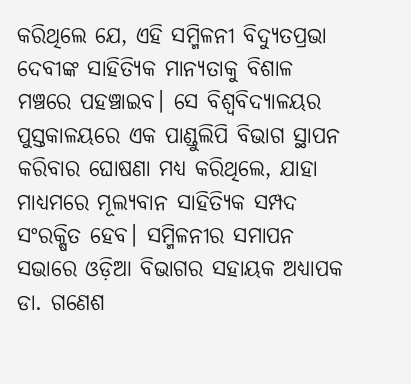କରିଥିଲେ ଯେ, ଏହି ସମ୍ମିଳନୀ ବିଦ୍ୟୁତପ୍ରଭା ଦେବୀଙ୍କ ସାହିତ୍ୟିକ ମାନ୍ୟତାକୁ ବିଶାଳ ମଞ୍ଚରେ ପହଞ୍ଚାଇବ। ସେ ବିଶ୍ବବିଦ୍ୟାଳୟର ପୁସ୍ତକାଳୟରେ ଏକ ପାଣ୍ଡୁଲିପି ବିଭାଗ ସ୍ଥାପନ କରିବାର ଘୋଷଣା ମଧ୍ୟ କରିଥିଲେ, ଯାହା ମାଧ୍ୟମରେ ମୂଲ୍ୟବାନ ସାହିତ୍ୟିକ ସମ୍ପଦ ସଂରକ୍ଷିତ ହେବ। ସମ୍ମିଳନୀର ସମାପନ ସଭାରେ ଓଡ଼ିଆ ବିଭାଗର ସହାୟକ ଅଧ୍ୟାପକ ଡା. ଗଣେଶ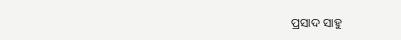ପ୍ରସାଦ ସାହୁ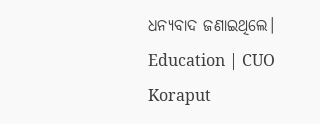ଧନ୍ୟବାଦ ଜଣାଇଥିଲେ।
Education | CUO Koraput